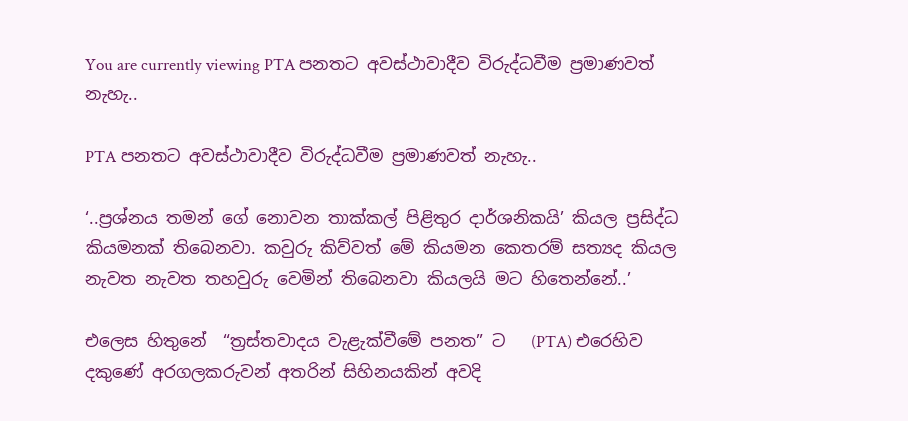You are currently viewing PTA පනතට අවස්ථාවාදීව විරුද්ධවීම ප්‍රමාණවත් නැහැ..

PTA පනතට අවස්ථාවාදීව විරුද්ධවීම ප්‍රමාණවත් නැහැ..

‘..ප්‍රශ්නය තමන් ගේ නොවන තාක්කල් පිළිතුර දාර්ශනිකයි’ කියල ප්‍රසිද්ධ කියමනක් තිබෙනවා. කවුරු කිව්වත් මේ කියමන කෙතරම් සත්‍යද කියල නැවත නැවත තහවුරු වෙමින් තිබෙනවා කියලයි මට හිතෙන්නේ..’

එලෙස හිතුනේ  “ත්‍රස්තවාදය වැළැක්වීමේ පනත” ට   (PTA) එරෙහිව දකුණේ අරගලකරුවන් අතරින් සිහිනයකින් අවදි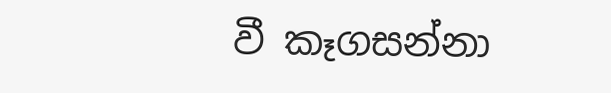වී කෑගසන්නා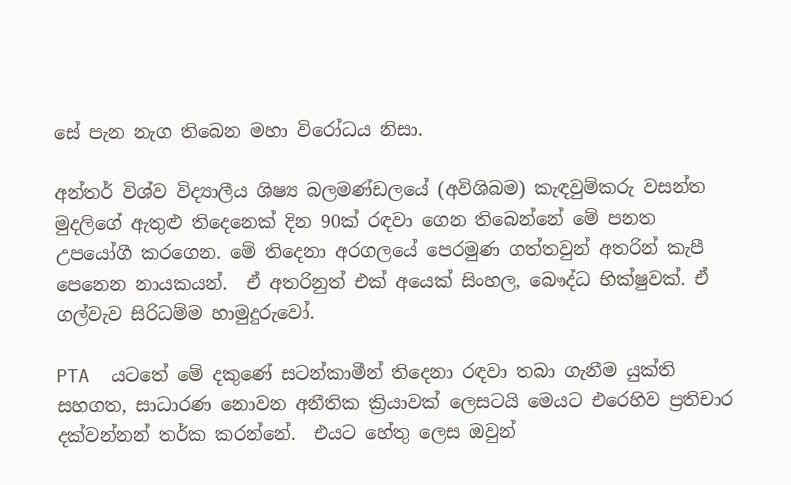සේ පැන නැග තිබෙන මහා විරෝධය නිසා.

අන්තර් විශ්ව විද්‍යාලීය ශිෂ්‍ය බලමණ්ඩලයේ (අවිශිබම) කැඳවුම්කරු වසන්ත මුදලිගේ ඇතුළු තිදෙනෙක් දින 90ක් රඳවා ගෙන තිබෙන්නේ මේ පනත උපයෝගී කරගෙන. මේ තිදෙනා අරගලයේ පෙරමුණ ගත්තවුන් අතරින් කැපී පෙනෙන නායකයන්.  ඒ අතරිනුත් එක් අයෙක් සිංහල, බෞද්ධ භික්ෂුවක්. ඒ ගල්වැව සිරිධම්ම හාමුදුරුවෝ.

PTA  යටතේ මේ දකුණේ සටන්කාමීන් තිදෙනා රඳවා තබා ගැනීම යුක්ති සහගත, සාධාරණ නොවන අනීතික ක්‍රියාවක් ලෙසටයි මෙයට එරෙහිව ප්‍රතිචාර දක්වන්නන් තර්ක කරන්නේ.  එයට හේතු ලෙස ඔවුන්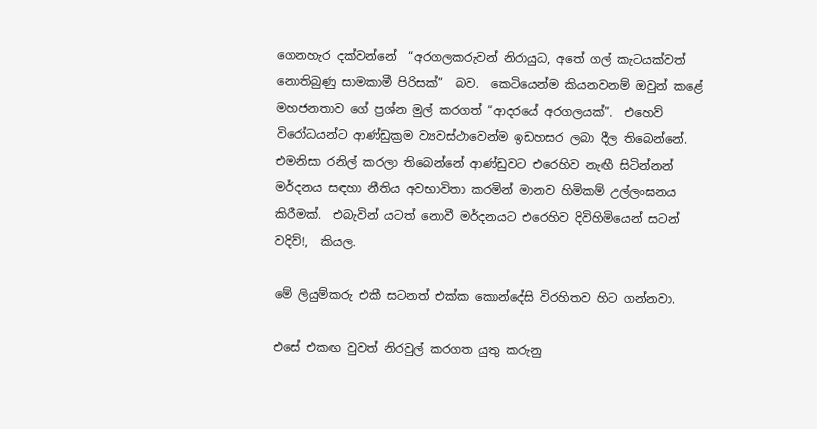ගෙනහැර දක්වන්නේ  “අරගලකරුවන් නිරායුධ, අතේ ගල් කැටයක්වත් නොතිබුණු සාමකාමී පිරිසක්”  බව.  කෙටියෙන්ම කියනවනම් ඔවුන් කළේ මහජනතාව ගේ ප්‍රශ්න මුල් කරගත් “ආදරයේ අරගලයක්”.  එහෙව් විරෝධයන්ට ආණ්ඩුක්‍රම ව්‍යවස්ථාවෙන්ම ඉඩහසර ලබා දීල තිබෙන්නේ.  එමනිසා රනිල් කරලා තිබෙන්නේ ආණ්ඩුවට එරෙහිව නැඟී සිටින්නන් මර්දනය සඳහා නීතිය අවභාවිතා කරමින් මානව හිමිකම් උල්ලංඝනය කිරීමක්.  එබැවින් යටත් නොවී මර්දනයට එරෙහිව දිවිහිමියෙන් සටන් වදිව්!,  කියල.

මේ ලියුම්කරු එකී සටනත් එක්ක කොන්දේසි විරහිතව හිට ගන්නවා.

එසේ එකඟ වුවත් නිරවුල් කරගත යුතු කරුනු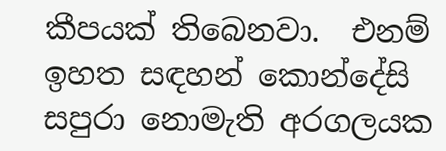කීපයක් තිබෙනවා.  එනම් ඉහත සඳහන් කොන්දේසි සපුරා නොමැති අරගලයක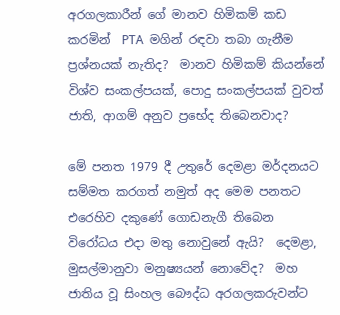අරගලකාරීන් ගේ මානව හිමිකම් කඩ කරමින්  PTA  මගින්‍ රඳවා තබා ගැනීම ප්‍රශ්නයක් නැතිද?  මානව හිමිකම් කියන්නේ විශ්ව සංකල්පයක්, පොදු සංකල්පයක් වුවත් ජාති, ආගම් අනුව ප්‍රභේද තිබෙනවාද?

මේ පනත 1979 දී උතුරේ දෙමළා මර්දනයට සම්මත කරගත් නමුත් අද මෙම පනතට එරෙහිව දකුණේ ගොඩනැගී තිබෙන විරෝධය එදා මතු නොවුනේ ඇයි?  දෙමළා, මුසල්මානුවා මනුෂ්‍යයන් නොවේද?  මහ ජාතිය වූ සිංහල බෞද්ධ අරගලකරුවන්ට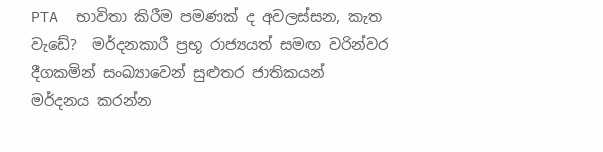PTA  භාවිතා කිරීම පමණක් ද අවලස්සන, කැත වැඩේ?  මර්දනකාරී ප්‍රභූ රාජ්‍යයත් සමඟ වරින්වර දීගකමින් සංඛ්‍යාවෙන් සුළුතර ජාතිකයන් මර්දනය කරන්න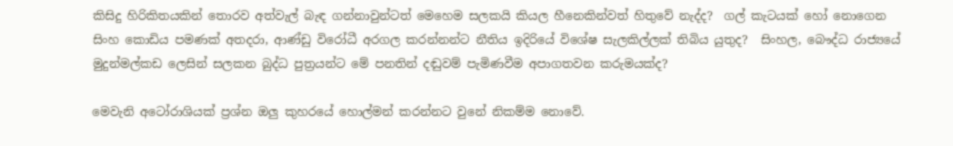කිසිදු හිරිකිතයකින් තොරව අත්වැල් බැඳ ගන්නාවුන්ටත් මෙහෙම සලකයි කියල හීනෙකින්වත් හිතුවේ නැද්ද?  ගල් කැටයක් හෝ නොගෙන සිංහ කොඩිය පමණක් අතදරා, ආණ්ඩු විරෝධී අරගල කරන්නන්ට නීතිය ඉදිරියේ විශේෂ සැලකිල්ලක් තිබිය යුතුද?  සිංහල, බෞද්ධ රාජ්‍යයේ මුදුන්මල්කඩ ලෙසින් සලකන බුද්ධ පුත්‍රයන්ට මේ පනතින් දඬුවම් පැමිණවීම අපාගතවන කරුමයක්ද?

මෙවැනි අටෝරාශියක් ප්‍රශ්න ඔලු කුහරයේ හොල්මන් කරන්නට වුනේ නිකම්ම නොවේ.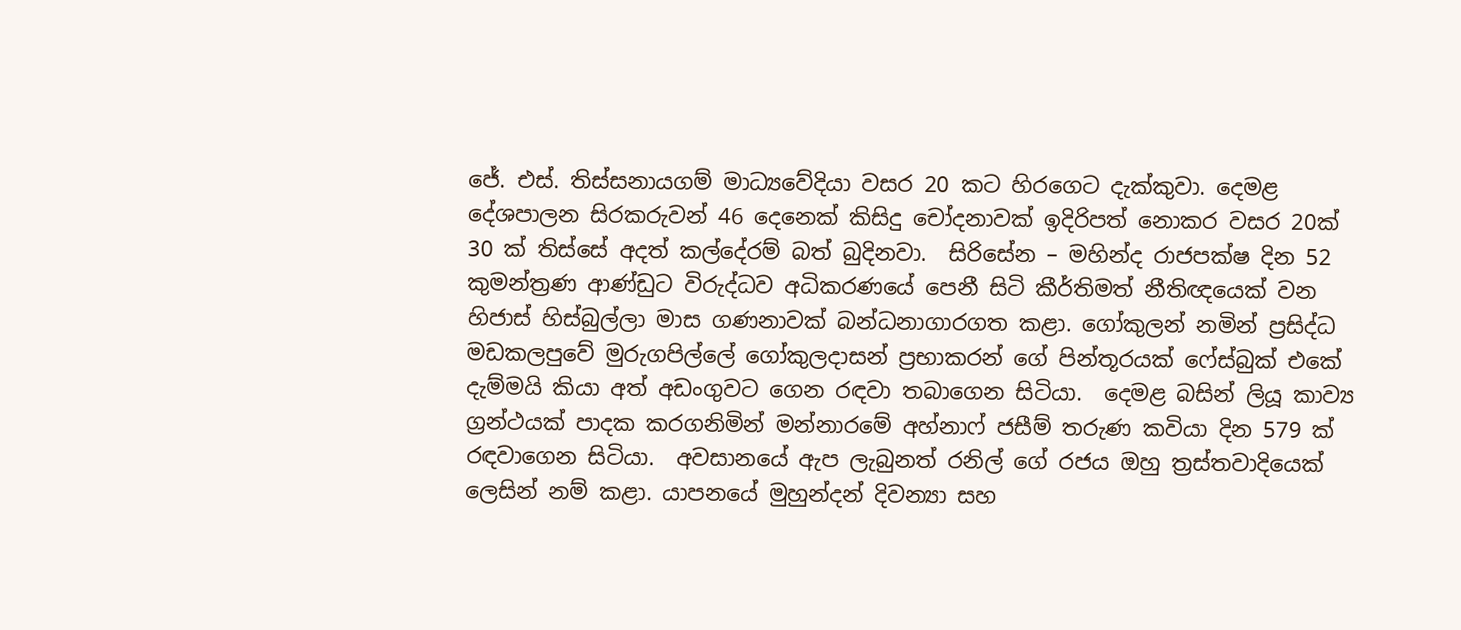ජේ. එස්. තිස්සනායගම් මාධ්‍යවේදියා වසර 20 කට හිරගෙට දැක්කුවා. දෙමළ දේශපාලන සිරකරුවන් 46 දෙනෙක් කිසිදු චෝදනාවක් ඉදිරිපත් නොකර වසර 20ක් 30 ක් තිස්සේ අදත් කල්දේරම් බත් බුදිනවා.  සිරිසේන – මහින්ද රාජපක්ෂ දින 52 කුමන්ත්‍රණ ආණ්ඩුට විරුද්ධව අධිකරණයේ පෙනී සිටි කීර්තිමත් නීතිඥයෙක් වන හිජාස් හිස්බුල්ලා මාස ගණනාවක් බන්ධනාගාරගත කළා. ගෝකුලන් නමින් ප්‍රසිද්ධ මඩකලපුවේ මුරුගපිල්ලේ ගෝකුලදාසන් ප්‍රභාකරන් ගේ පින්තූරයක් ෆේස්බුක් එකේ දැම්මයි කියා අත් අඩංගුවට ගෙන රඳවා තබාගෙන සිටියා.  දෙමළ බසින් ලියූ කාව්‍ය ග්‍රන්ථයක් පාදක කරගනිමින් මන්නාරමේ අහ්නාෆ් ජසීම් තරුණ කවියා දින 579 ක් රඳවාගෙන සිටියා.  අවසානයේ ඇප ලැබුනත් රනිල් ගේ රජය ඔහු ත්‍රස්තවාදියෙක් ලෙසින් නම් කළා. යාපනයේ මුහුන්දන් දිවන්‍යා සහ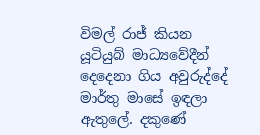විමල් රාජ් කියන යූටියුබ් මාධ්‍යවේදීන් දෙදෙනා ගිය අවුරුද්දේ මාර්තු මාසේ ඉඳලා ඇතුලේ. දකුණේ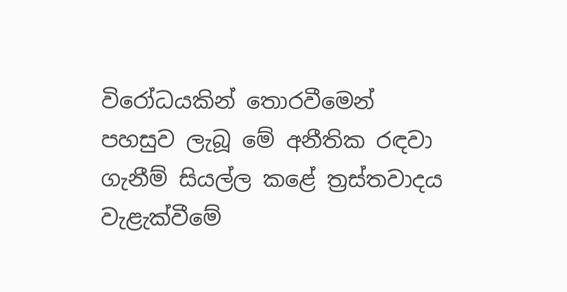විරෝධයකින් තොරවීමෙන් පහසුව ලැබූ මේ අනීතික රඳවා ගැනීම් සියල්ල කළේ ත්‍රස්තවාදය වැළැක්වීමේ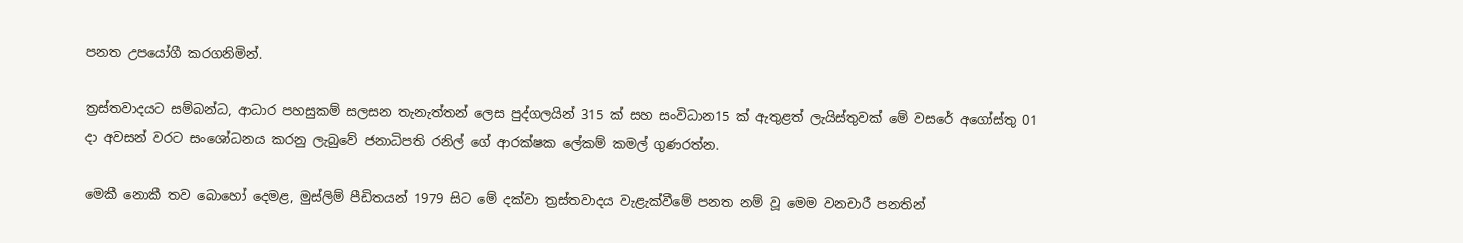පනත උපයෝගී කරගනිමින්.

ත්‍රස්තවාදයට සම්බන්ධ, ආධාර පහසුකම් සලසන තැනැත්තන් ලෙස පුද්ගලයින් 315 ක් සහ සංවිධාන15 ක් ඇතුළත් ලැයිස්තුවක් මේ වසරේ අගෝස්තු 01 දා අවසන් වරට සංශෝධනය කරනු ලැබුවේ ජනාධිපති රනිල් ගේ ආරක්ෂක ලේකම් කමල් ගුණරත්න.

මෙකී නොකී තව බොහෝ දෙමළ, මුස්ලිම් පීඩිතයන් 1979 සිට මේ දක්වා ත්‍රස්තවාදය වැළැක්වීමේ පනත නම් වූ මෙම වනචාරී පනතින්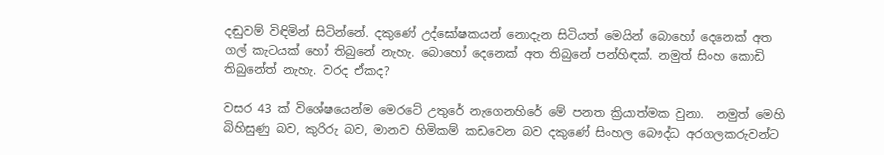දඬුවම් විඳිමින් සිටින්නේ. දකුණේ උද්ඝෝෂකයන් නොදැන සිටියත් මෙයින් බොහෝ දෙනෙක් අත ගල් කැටයක් හෝ තිබුනේ නැහැ. බොහෝ දෙනෙක් අත තිබුනේ පන්හිඳක්. නමුත් සිංහ කොඩි තිබුනේත් නැහැ. වරද ඒකද?

වසර 43 ක් විශේෂයෙන්ම මෙරටේ උතුරේ නැගෙනහිරේ මේ පනත ක්‍රියාත්මක වුනා.  නමුත් මෙහි බිහිසුණු බව, කුරිරු බව, මානව හිමිකම් කඩවෙන බව දකුණේ සිංහල බෞද්ධ අරගලකරුවන්ට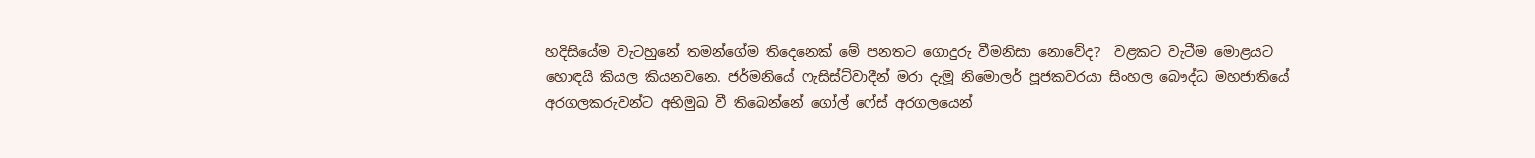හදිසියේම වැටහුනේ තමන්ගේම තිදෙනෙක් මේ පනතට ගොදුරු වීමනිසා නොවේද?  වළකට වැටීම මොළයට හොඳයි කියල කියනවනෙ. ජර්මනියේ ෆැසිස්ට්වාදීන් මරා දැමූ නිමොලර් පූජකවරයා සිංහල බෞද්ධ මහජාතියේ අරගලකරුවන්ට අභිමුඛ වී තිබෙන්නේ ගෝල් ෆේස් අරගලයෙන්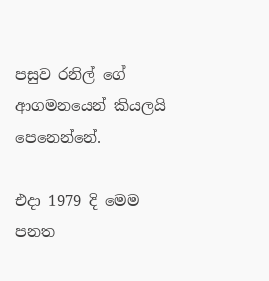පසුව රනිල් ගේ ආගමනයෙන් කියලයි පෙනෙන්නේ.

එදා 1979 දි මෙම පනත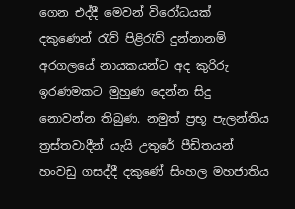ගෙන එද්දී මෙවන් විරෝධයක් දකුණෙන් රැව් පිළිරැව් දුන්නානම් අරගලයේ නායකයන්ට අද කුරිරු ඉරණමකට මුහුණ දෙන්න සිදු නොවන්න තිබුණ. නමුත් ප්‍රභූ පැලන්තිය ත්‍රස්තවාදීන් යැයි උතුරේ පීඩිතයන් හංවඩු ගසද්දී දකුණේ සිංහල මහජාතිය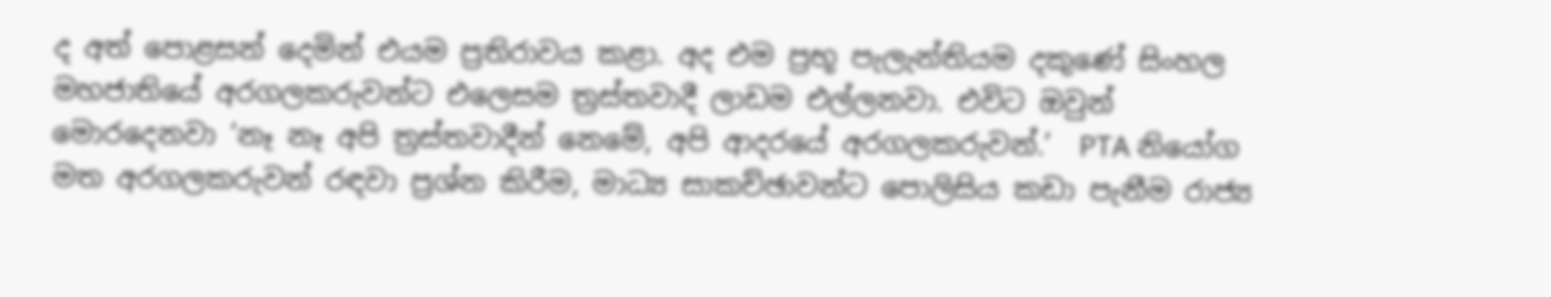ද අත් පොළසන් දෙමින් එයම ප්‍රතිරාවය කළා. අද එම ප්‍රභූ පැලැන්තියම දකුණේ සිංහල මහජාතියේ අරගලකරුවන්ට එලෙසම ත්‍රස්තවාදී ලාඩම එල්ලනවා. එවිට ඔවුන් මොරදෙනවා ‘නෑ නෑ අපි ත්‍රස්තවාදීන් නෙමේ, අපි ආදරයේ අරගලකරුවන්.’  PTA නියෝග මත අරගලකරුවන් රඳවා ප්‍රශ්න කිරීම, මාධ්‍ය සාකච්ඡාවන්ට පොලිසිය කඩා පැනීම රාජ්‍ය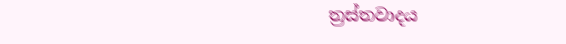ත්‍රස්තවාදය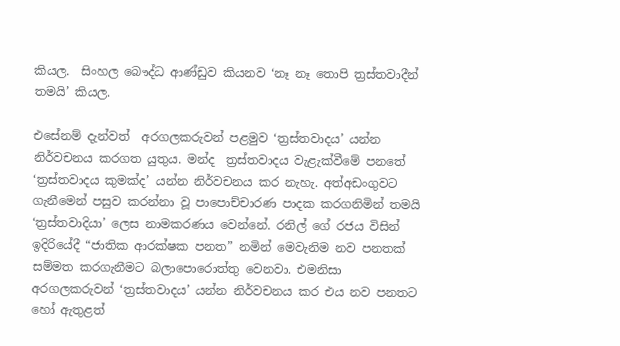කියල.  සිංහල බෞද්ධ ආණ්ඩුව කියනව ‘නෑ නෑ තොපි ත්‍රස්තවාදීන් තමයි’ කියල.

එසේනම් දැන්වත්  අරගලකරුවන් පළමුව ‘ත්‍රස්තවාදය’ යන්න නිර්වචනය කරගත යුතුය. මන්ද  ත්‍රස්තවාදය වැළැක්වීමේ පනතේ ‘ත්‍රස්තවාදය කුමක්ද’ යන්න නිර්වචනය කර නැහැ. අත්අඩංගුවට ගැනීමෙන් පසුව කරන්නා වූ පාපොච්චාරණ පාදක කරගනිමින් තමයි ‘ත්‍රස්තවාදියා’ ලෙස නාමකරණය වෙන්නේ. රනිල් ගේ රජය විසින් ඉදිරියේදී “ජාතික ආරක්ෂක පනත” නමින් මෙවැනිම නව පනතක් සම්මත කරගැනීමට බලාපොරොත්තු වෙනවා. එමනිසා අරගලකරුවන් ‘ත්‍රස්තවාදය’ යන්න නිර්වචනය කර එය නව පනතට හෝ ඇතුළත්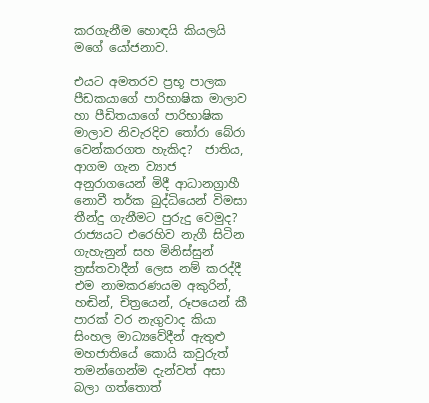කරගැනීම හොඳයි කියලයි මගේ යෝජනාව.

එයට අමතරව ප්‍රභූ පාලක පීඩකයාගේ පාරිභාෂික මාලාව හා පීඩිතයාගේ පාරිභාෂික මාලාව නිවැරදිව තෝරා බේරා වෙන්කරගත හැකිද?  ජාතිය, ආගම ගැන ව්‍යාජ අනුරාගයෙන් මිදී ආධානග්‍රාහී නොවී තර්ක බුද්ධියෙන් විමසා තීන්දු ගැනීමට පුරුදු වෙමුද?  රාජ්‍යයට එරෙහිව නැගී සිටින ගැහැනුන් සහ මිනිස්සුන් ත්‍රස්තවාදීන් ලෙස නම් කරද්දී එම නාමකරණයම අකුරින්, හඬින්, චිත්‍රයෙන්, රූපයෙන් කී පාරක් වර නැගුවාද කියා සිංහල මාධ්‍යවේදීන් ඇතුළු මහජාතියේ කොයි කවුරුත් තමන්ගෙන්ම දැන්වත් අසා බලා ගත්තොත්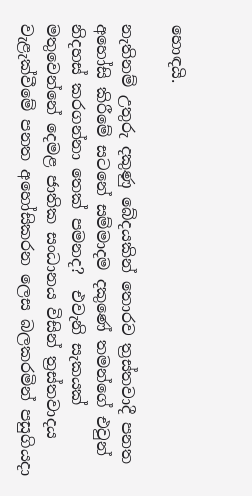හොඳයි.

නැතිනම් උතුරු දකුණු බේදයකින් තොරව ත්‍රස්තවාදී පනත අහෝසි කිරීමේ සටනේ සම්මාදම දකුණේ තමන්ගේ එවුන් නිදහස් කරගන්නා තෙක් පමනද?  එවැනි සැකයක් මතුවෙන්නේ දෙමළ ජාතික සංධානය විසින් ත්‍රස්තවාදය වැළැක්වීමේ පනත අහෝසිකරන ලෙස බලකරමින් පසුගියදා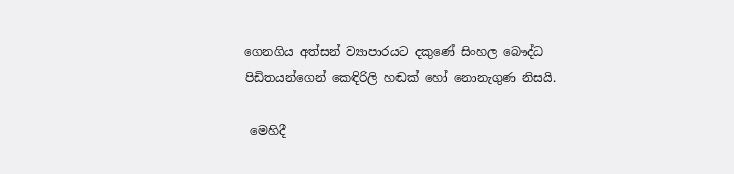ගෙනගිය අත්සන් ව්‍යාපාරයට දකුණේ සිංහල බෞද්ධ පිඩිතයන්ගෙන් කෙඳිරිලි හඬක් හෝ නොනැගුණ නිසයි.

 මෙහිදී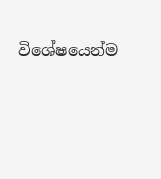විශේෂයෙන්ම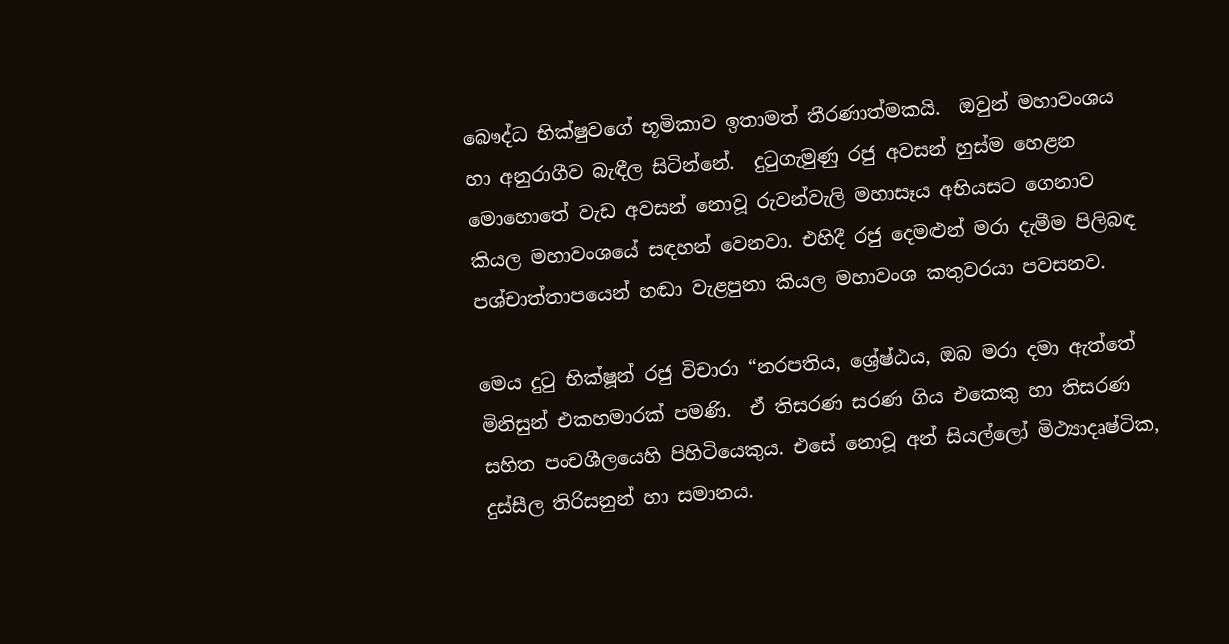බෞද්ධ භික්ෂුවගේ භූමිකාව ඉතාමත් තීරණාත්මකයි.  ඔවුන් මහාවංශය හා අනුරාගීව බැඳීල සිටින්නේ.  දුටුගැමුණු රජු අවසන් හුස්ම හෙළන මොහොතේ වැඩ අවසන් නොවූ රුවන්වැලි මහාසෑය අභියසට ගෙනාව කියල මහාවංශයේ සඳහන් වෙනවා. එහිදී රජු දෙමළුන් මරා දැමීම පිලිබඳ පශ්චාත්තාපයෙන් හඬා වැළපුනා කියල මහාවංශ කතුවරයා පවසනව.

මෙය දුටු භික්ෂූන් රජු විචාරා “නරපතිය, ශ්‍රේෂ්ඨය, ඔබ මරා දමා ඇත්තේ මිනිසුන් එකහමාරක් පමණි.  ඒ තිසරණ සරණ ගිය එකෙකු හා තිසරණ සහිත පංචශීලයෙහි පිහිටියෙකුය. එසේ නොවූ අන් සියල්ලෝ මිථ්‍යාදෘෂ්ටික, දුස්සීල තිරිසනුන් හා සමානය.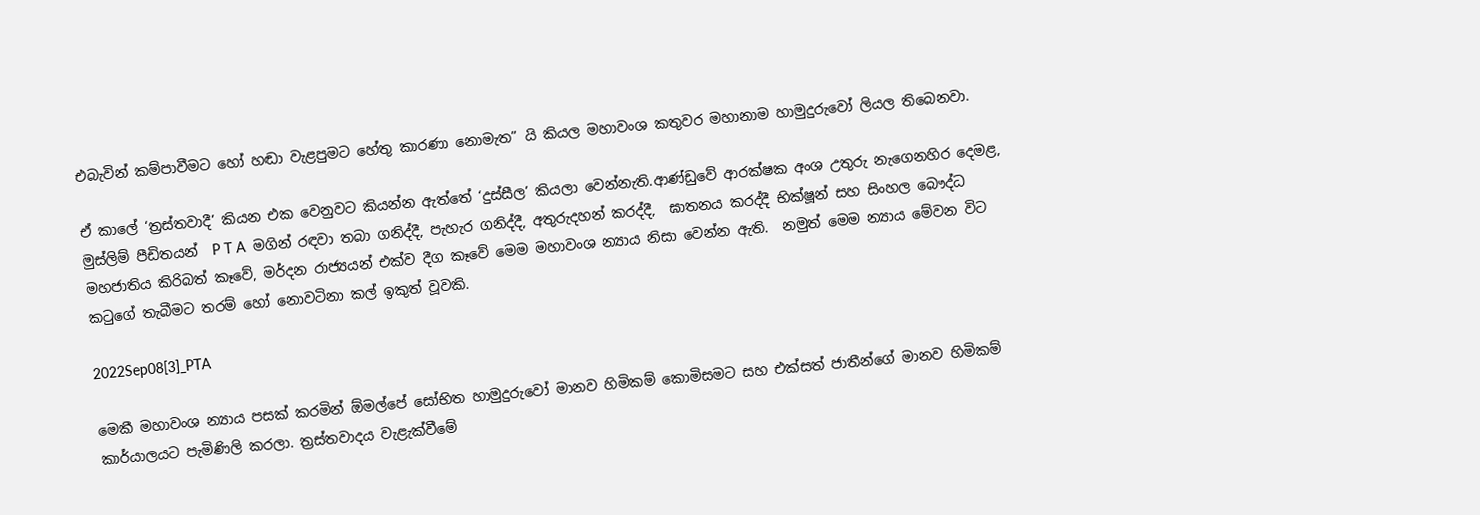එබැවින් කම්පාවීමට හෝ හඬා වැළපුමට හේතු කාරණා නොමැත” යි කියල මහාවංශ කතුවර මහානාම හාමුදුරුවෝ ලියල තිබෙනවා.

ඒ කාලේ ‘ත්‍රස්තවාදී’ කියන එක වෙනුවට කියන්න ඇත්තේ ‘දුස්සීල’ කියලා වෙන්නැති.ආණ්ඩුවේ ආරක්ෂක අංශ උතුරු නැගෙනහිර දෙමළ, මුස්ලිම් පීඩිතයන්  P T A  මගින්‍ රඳවා තබා ගනිද්දී, පැහැර ගනිද්දී, අතුරුදහන් කරද්දී,  ඝාතනය කරද්දී භික්ෂූන් සහ සිංහල බෞද්ධ මහජාතිය කිරිබත් කෑවේ, මර්දන රාජ්‍යයන් එක්ව දීග කෑවේ මෙම මහාවංශ න්‍යාය නිසා වෙන්න ඇති.  නමුත් මෙම න්‍යාය මේවන විට කටුගේ තැබීමට තරම් හෝ නොවටිනා කල් ඉකුත් වූවකි.

2022Sep08[3]_PTA

මෙකී මහාවංශ න්‍යාය පසක් කරමින් ඕමල්පේ සෝභිත හාමුදුරුවෝ මානව හිමිකම් කොමිසමට සහ එක්සත් ජාතීන්ගේ මානව හිමිකම් කාර්යාලයට පැමිණිලි කරලා. ත්‍රස්තවාදය වැළැක්වීමේ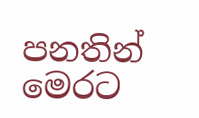පනතින් මෙරට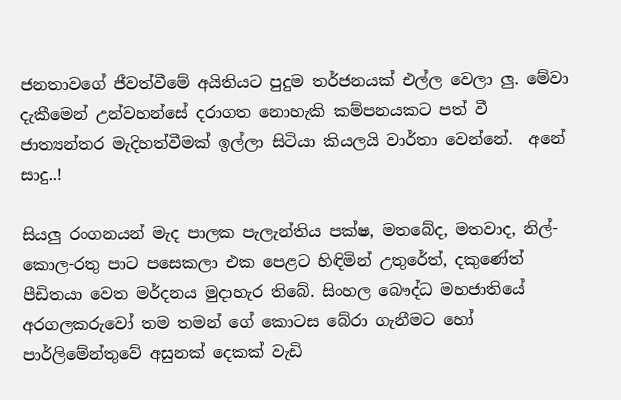ජනතාවගේ ජීවත්වීමේ අයිතියට පුදුම තර්ජනයක් එල්ල වෙලා ලු. මේවා දැකීමෙන් උන්වහන්සේ දරාගත නොහැකි කම්පනයකට පත් වී ජාත්‍යන්තර මැදිහත්වීමක් ඉල්ලා සිටියා කියලයි වාර්තා වෙන්නේ.  අනේ සාදු..!

සියලු රංගනයන් මැද පාලක පැලැන්තිය පක්ෂ, මතබේද, මතවාද, නිල්-කොල-රතු පාට පසෙකලා එක පෙළට හිඳිමින් උතුරේත්, දකුණේත් පීඩිතයා වෙත මර්දනය මුදාහැර තිබේ. සිංහල බෞද්ධ මහජාතියේ අරගලකරුවෝ තම තමන් ගේ කොටස බේරා ගැනීමට හෝ පාර්ලිමේන්තුවේ අසුනක් දෙකක් වැඩි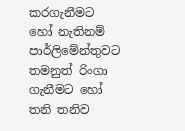කරගැනීමට හෝ නැතිනම් පාර්ලිමේන්තුවට තමනුත් රිංගා ගැනීමට හෝ තනි තනිව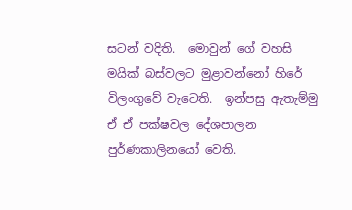සටන් වදිති.  මොවුන් ගේ වහසි මයික් බස්වලට මුළාවන්නෝ හිරේ විලංගුවේ වැටෙති.  ඉන්පසු ඇතැම්මු ඒ ඒ පක්ෂවල දේශපාලන පුර්ණකාලිනයෝ වෙති.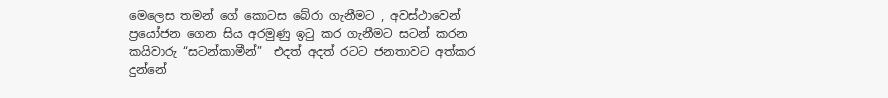මෙලෙස තමන් ගේ කොටස බේරා ගැනීමට , අවස්ථාවෙන් ප්‍රයෝජන ගෙන සිය අරමුණු ඉටු කර ගැනීමට සටන් කරන කයිවාරු “සටන්කාමීන්”  එදත් අදත් රටට ජනතාවට අත්කර දුන්නේ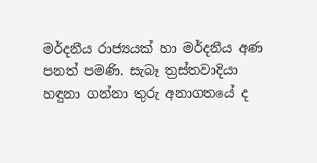මර්දනීය රාජ්‍යයක් හා මර්දනීය අණ පනත් පමණි. සැබෑ ත්‍රස්තවාදියා හඳුනා ගන්නා තුරු අනාගතයේ ද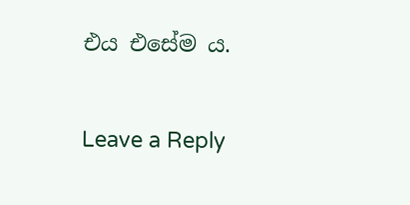එය එසේම ය.

Leave a Reply